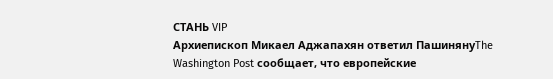СТАНЬ VIP
Архиепископ Микаел Аджапахян ответил ПашинянуThe Washington Post сообщает, что европейские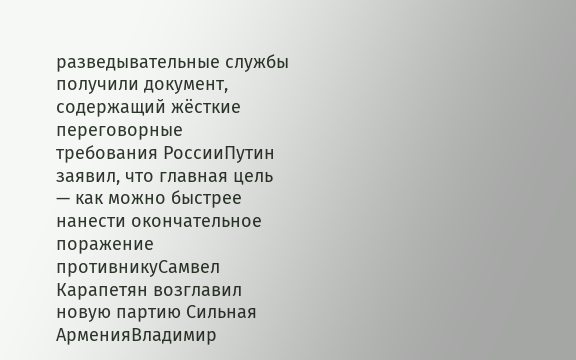разведывательные службы получили документ, содержащий жёсткие переговорные требования РоссииПутин заявил, что главная цель — как можно быстрее нанести окончательное поражение противникуСамвел Карапетян возглавил новую партию Сильная АрменияВладимир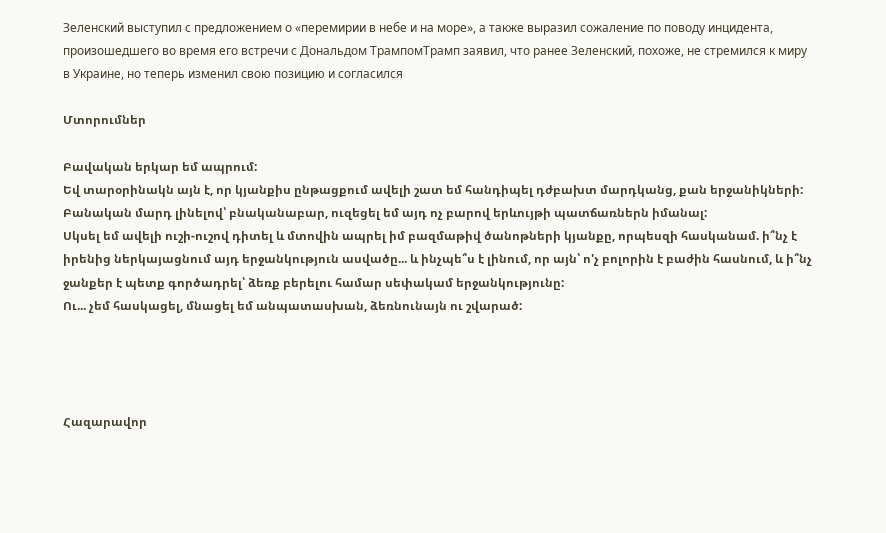Зеленский выступил с предложением о «перемирии в небе и на море», а также выразил сожаление по поводу инцидента, произошедшего во время его встречи с Дональдом ТрампомТрамп заявил, что ранее Зеленский, похоже, не стремился к миру в Украине, но теперь изменил свою позицию и согласился

Մտորումներ

Բավական երկար եմ ապրում:
Եվ տարօրինակն այն է, որ կյանքիս ընթացքում ավելի շատ եմ հանդիպել դժբախտ մարդկանց, քան երջանիկների:
Բանական մարդ լինելով՝ բնականաբար, ուզեցել եմ այդ ոչ բարով երևույթի պատճառներն իմանալ:
Սկսել եմ ավելի ուշի-ուշով դիտել և մտովին ապրել իմ բազմաթիվ ծանոթների կյանքը, որպեսզի հասկանամ. ի՞նչ է իրենից ներկայացնում այդ երջանկություն ասվածը... և ինչպե՞ս է լինում, որ այն՝ ո'չ բոլորին է բաժին հասնում, և ի՞նչ ջանքեր է պետք գործադրել՝ ձեռք բերելու համար սեփակամ երջանկությունը:
Ու... չեմ հասկացել, մնացել եմ անպատասխան, ձեռնունայն ու շվարած:




Հազարավոր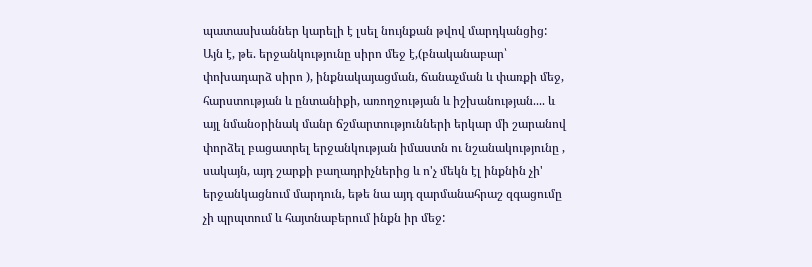պատասխաններ կարելի է լսել նույնքան թվով մարդկանցից:
Այն է, թե. երջանկությունը սիրո մեջ է,(բնականաբար՝ փոխադարձ սիրո ), ինքնակայացման, ճանաչման և փառքի մեջ, հարստության և ընտանիքի, առողջության և իշխանության.... և այլ նմանօրինակ մանր ճշմարտությունների երկար մի շարանով փորձել բացատրել երջանկության իմաստն ու նշանակությունը , սակայն, այդ շարքի բաղադրիչներից և ո'չ մեկն էլ ինքնին չի' երջանկացնում մարդուն, եթե նա այդ զարմանահրաշ զգացումը չի պրպտում և հայտնաբերում ինքն իր մեջ: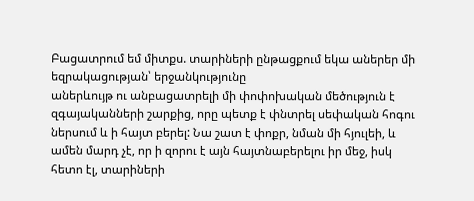Բացատրում եմ միտքս. տարիների ընթացքում եկա աներեր մի եզրակացության՝ երջանկությունը
աներևույթ ու անբացատրելի մի փոփոխական մեծություն է զգայականների շարքից, որը պետք է փնտրել սեփական հոգու ներսում և ի հայտ բերել: Նա շատ է փոքր, նման մի հյուլեի, և ամեն մարդ չէ, որ ի զորու է այն հայտնաբերելու իր մեջ, իսկ հետո էլ, տարիների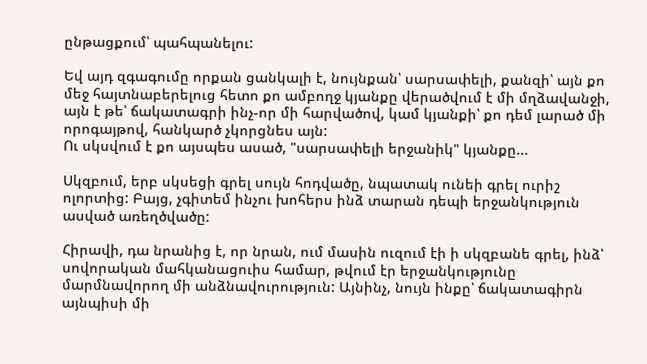ընթացքում՝ պահպանելու:

Եվ այդ զգագումը որքան ցանկալի է, նույնքան՝ սարսափելի, քանզի՝ այն քո մեջ հայտնաբերելուց հետո քո ամբողջ կյանքը վերածվում է մի մղձավանջի, այն է թե՝ ճակատագրի ինչ-որ մի հարվածով, կամ կյանքի՝ քո դեմ լարած մի որոգայթով, հանկարծ չկորցնես այն:
Ու սկսվում է քո այսպես ասած, "սարսափելի երջանիկ" կյանքը...

Սկզբում, երբ սկսեցի գրել սույն հոդվածը, նպատակ ունեի գրել ուրիշ ոլորտից: Բայց, չգիտեմ ինչու խոհերս ինձ տարան դեպի երջանկություն ասված առեղծվածը:

Հիրավի, դա նրանից է, որ նրան, ում մասին ուզում էի ի սկզբանե գրել, ինձ՝ սովորական մահկանացուիս համար, թվում էր երջանկությունը մարմնավորող մի անձնավուրություն: Այնինչ, նույն ինքը՝ ճակատագիրն այնպիսի մի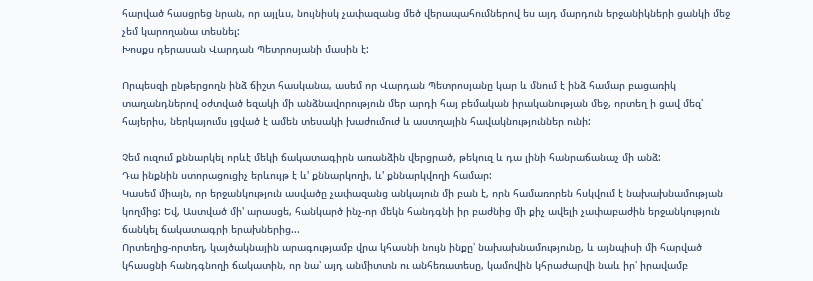հարված հասցրեց նրան, որ այլևս, նույնիսկ չափազանց մեծ վերապահումներով ես այդ մարդուն երջանիկների ցանկի մեջ չեմ կարողանա տեսնել:
Խոսքս դերասան Վարդան Պետրոսյանի մասին է:

Որպեսզի ընթերցողն ինձ ճիշտ հասկանա, ասեմ որ Վարդան Պետրոսյանը կար և մնում է ինձ համար բացառիկ տաղանդներով օժտված եզակի մի անձնավորություն մեր արդի հայ բեմական իրականության մեջ, որտեղ ի ցավ մեզ՝ հայերիս, ներկայումս լցված է ամեն տեսակի խաժումուժ և աստղային հավակնություններ ունի:

Չեմ ուզում քննարկել որևէ մեկի ճակատագիրն առանձին վերցրած, թեկուզ և դա լինի հանրաճանաչ մի անձ:
Դա ինքնին ստորացուցիչ երևույթ է և' քննարկողի, և' քննարկվողի համար:
Կասեմ միայն, որ երջանկություն ասվածը չափազանց անկայուն մի բան է, որն համառորեն հսկվում է նախախնամության կողմից: Եվ, Աստված մի' արասցե, հանկարծ ինչ-որ մեկն հանդգնի իր բաժնից մի քիչ ավելի չափաբաժին երջանկություն ճանկել ճակատագրի երախներից...
Որտեղից-որտեղ, կայծակնային արագությամբ վրա կհասնի նույն ինքը՝ նախախնամությունը, և այնպիսի մի հարված կհասցնի հանդգնողի ճակատին, որ նա՝ այդ անմիտտն ու անհեռատեսը, կամովին կհրաժարվի նաև իր՝ իրավամբ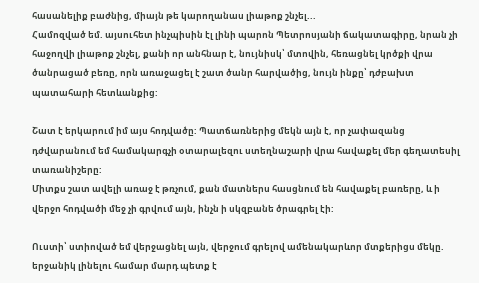հասանելիք բաժնից, միայն թե կարողանաս լիաթոք շնչել...
Համոզված եմ. այսուհետ ինչպիսին էլ լինի պարոն Պետրոսյանի ճակատագիրը, նրան չի հաջողվի լիաթոք շնչել, քանի որ անհնար է, նույնիսկ՝ մտովին, հեռացնել կրծքի վրա ծանրացած բեռը, որն առաջացել է շատ ծանր հարվածից, նույն ինքը՝ դժբախտ պատահարի հետևանքից:

Շատ է երկարում իմ այս հոդվածը: Պատճառներից մեկն այն է, որ չափազանց դժվարանում եմ համակարգչի օտարալեզու ստեղնաշարի վրա հավաքել մեր գեղատեսիլ տառանիշերը:
Միտքս շատ ավելի առաջ է թռչում, քան մատներս հասցնում են հավաքել բառերը, և ի վերջո հոդվածի մեջ չի գրվում այն, ինչն ի սկզբանե ծրագրել էի:

Ուստի՝ ստիոված եմ վերջացնել այն, վերջում գրելով ամենակարևոր մտքերիցս մեկը. երջանիկ լինելու համար մարդ պետք է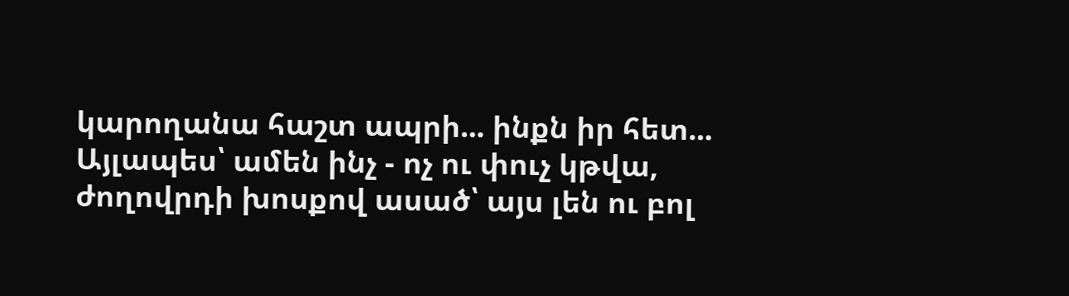կարողանա հաշտ ապրի... ինքն իր հետ...
Այլապես՝ ամեն ինչ - ոչ ու փուչ կթվա, ժողովրդի խոսքով ասած՝ այս լեն ու բոլ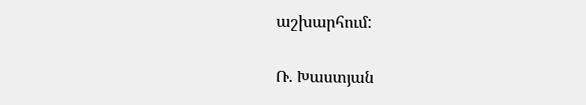աշխարհում:

Ռ. Խաստյան